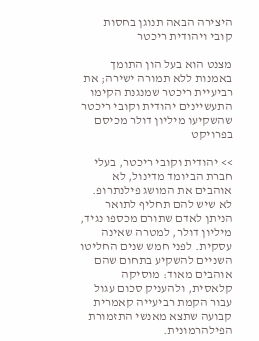היצירה הבאה תנוגן בחסות קובי ויהודית ריכטר

מצנט הוא בעל הון התומך באמנות ללא תמורה ישירה; את רביעיית ריכטר שמנגנת הקימו התעשיינים יהודית וקובי ריכטר שהשקיעו מיליון דולר מכיסם בפרויקט

>> יהודית וקובי ריכטר, בעלי חברת הביומד מדינול, לא אוהבים את המושג פילנתרופ. לא שיש להם תחליף לתואר הניתן לאדם שתורם מכספו נגיד, מיליון דולר, למטרה שאינה עסקית. לפני חמש שנים החליטו השניים להשקיע בתחום שהם אוהבים מאוד: מוסיקה קלאסית, ולהעניק סכום עגול עבור הקמת רביעייה קאמרית קבועה שתצא מאנשי התזמורת הפילהרמונית.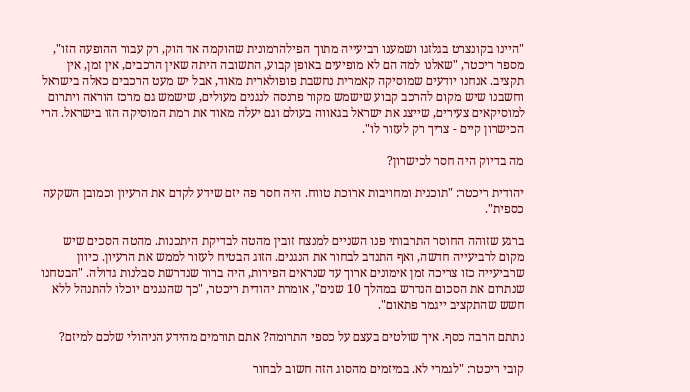"היינו בקונצרט בגלזגו ושמענו רביעייה מתוך הפילהרמונית שהוקמה אד הוק, רק עבור ההופעה הזו", מספר ריכטר, "שאלנו למה הם לא מופיעים באופן קבוע, התשובה היתה שאין הרכבים, אין זמן, אין תקציב. אנחנו יודעים שמוסיקה קאמרית נחשבת פופולארית מאוד, אבל יש מעט הרכבים כאלה בישראל וחשבנו שיש מקום להרכב קבוע שישמש מקור פרנסה לנגנים מעולים, שישמש גם מרכז הוראה ויתרום למוסיקאים צעירים, שייצג את ישראל בגאווה בעולם וגם יעלה מאוד את רמת המוסיקה הזו בישראל. הרי הכישרון קיים - צריך רק לעזור לו".

מה בדיוק היה חסר לכישרון?

יהודית ריכטר: "תוכנית ומחויבות ארוכת טווח. היה חסר פה יזם שידע לקדם את הרעיון וכמובן השקעה כספית".

ברגע שזוהה החוסר התרבותי פנו השניים למנצח זובין מהטה לבדיקת היתכנות. מהטה הסכים שיש מקום לרביעייה חדשה, ואף התנדב לבחור את הנגנים. הזוג הבטיח לעזור לממש את הרעיון. כיוון שרביעייה כזו צריכה זמן אימונים ארוך עד שנראים הפירות, היה ברור שנדרשת סבלנות גדולה. "הבטחנו שנתרום את הסכום הנדרש במהלך 10 שנים", אומרת יהודית ריכטר, "כך שהנגנים יוכלו להתנהל ללא חשש שהתקציב ייגמר פתאום".

נתתם הרבה כסף. איך שולטים בעצם על כספי התרומה? אתם תורמים מהידע הניהולי שלכם למיזם?

קובי ריכטר: "לגמרי לא. במיזמים מהסוג הזה חשוב לבחור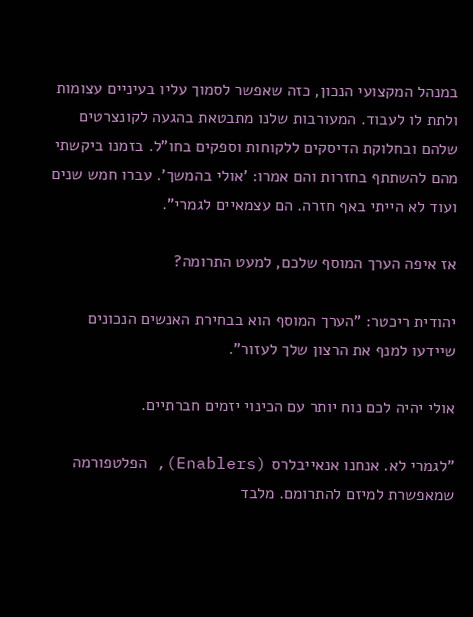במנהל המקצועי הנכון, כזה שאפשר לסמוך עליו בעיניים עצומות ולתת לו לעבוד. המעורבות שלנו מתבטאת בהגעה לקונצרטים שלהם ובחלוקת הדיסקים ללקוחות וספקים בחו"ל. בזמנו ביקשתי מהם להשתתף בחזרות והם אמרו: 'אולי בהמשך'. עברו חמש שנים ועוד לא הייתי באף חזרה. הם עצמאיים לגמרי".

אז איפה הערך המוסף שלכם, למעט התרומה?

יהודית ריכטר: "הערך המוסף הוא בבחירת האנשים הנכונים שיידעו למנף את הרצון שלך לעזור".

אולי יהיה לכם נוח יותר עם הכינוי יזמים חברתיים.

"לגמרי לא. אנחנו אנאייבלרס (Enablers), הפלטפורמה שמאפשרת למיזם להתרומם. מלבד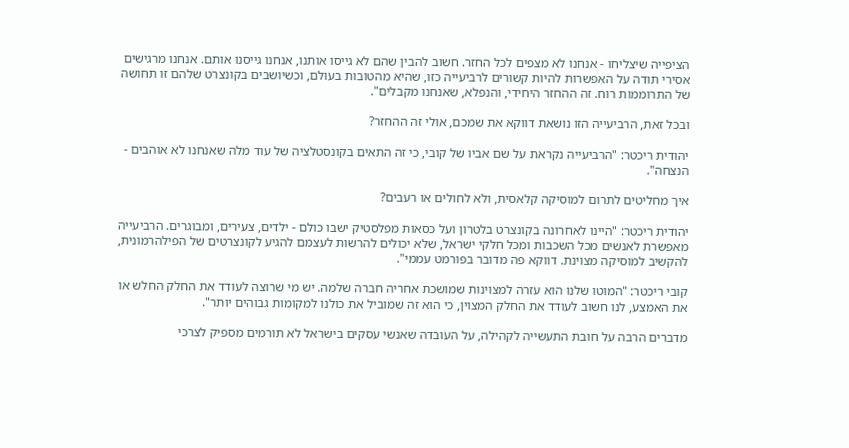הציפייה שיצליחו - אנחנו לא מצפים לכל החזר. חשוב להבין שהם לא גייסו אותנו, אנחנו גייסנו אותם. אנחנו מרגישים אסירי תודה על האפשרות להיות קשורים לרביעייה כזו, שהיא מהטובות בעולם, וכשיושבים בקונצרט שלהם זו תחושה של התרוממות רוח. זה ההחזר היחידי, והנפלא, שאנחנו מקבלים".

ובכל זאת, הרביעייה הזו נושאת דווקא את שמכם, אולי זה ההחזר?

יהודית ריכטר: "הרביעייה נקראת על שם אביו של קובי, כי זה התאים בקונסטלציה של עוד מלה שאנחנו לא אוהבים - הנצחה".

איך מחליטים לתרום למוסיקה קלאסית, ולא לחולים או רעבים?

יהודית ריכטר: "היינו לאחרונה בקונצרט בלטרון ועל כסאות מפלסטיק ישבו כולם - ילדים, צעירים, ומבוגרים. הרביעייה מאפשרת לאנשים מכל השכבות ומכל חלקי ישראל, שלא יכולים להרשות לעצמם להגיע לקונצרטים של הפילהרמונית, להקשיב למוסיקה מצוינת. דווקא פה מדובר בפורמט עממי".

קובי ריכטר: "המוטו שלנו הוא עזרה למצוינות שמושכת אחריה חברה שלמה. יש מי שרוצה לעודד את החלק החלש או את האמצע, לנו חשוב לעודד את החלק המצוין, כי הוא זה שמוביל את כולנו למקומות גבוהים יותר".

מדברים הרבה על חובת התעשייה לקהילה, על העובדה שאנשי עסקים בישראל לא תורמים מספיק לצרכי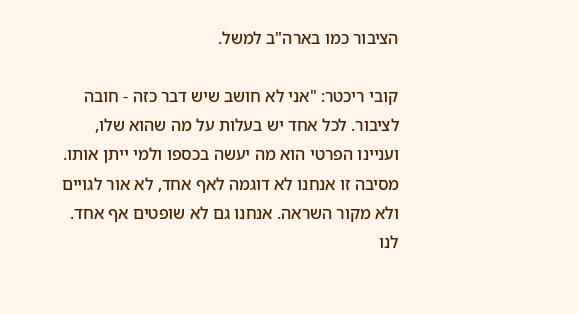הציבור כמו בארה"ב למשל.

קובי ריכטר: "אני לא חושב שיש דבר כזה - חובה לציבור. לכל אחד יש בעלות על מה שהוא שלו, ועניינו הפרטי הוא מה יעשה בכספו ולמי ייתן אותו. מסיבה זו אנחנו לא דוגמה לאף אחד, לא אור לגויים ולא מקור השראה. אנחנו גם לא שופטים אף אחד. לנו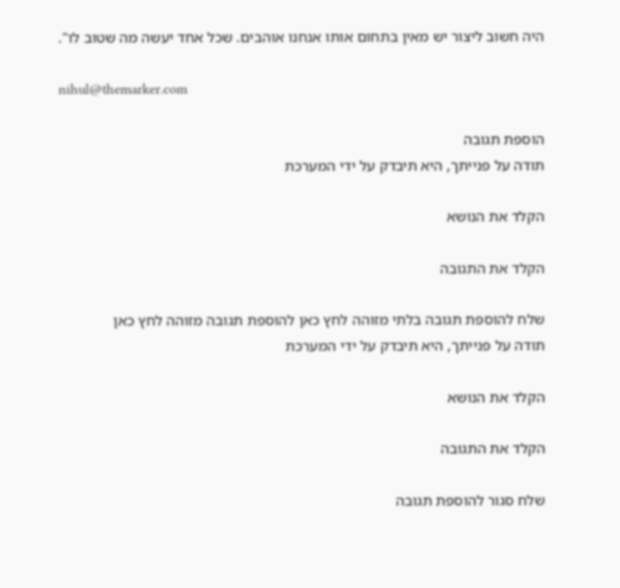היה חשוב ליצור יש מאין בתחום אותו אנחנו אוהבים. שכל אחד יעשה מה שטוב לו".

nihul@themarker.com

הוספת תגובה
תודה על פנייתך, היא תיבדק על ידי המערכת

הקלד את הנושא

הקלד את התגובה

שלח להוספת תגובה בלתי מזוהה לחץ כאן להוספת תגובה מזוהה לחץ כאן
תודה על פנייתך, היא תיבדק על ידי המערכת

הקלד את הנושא

הקלד את התגובה

שלח סגור להוספת תגובה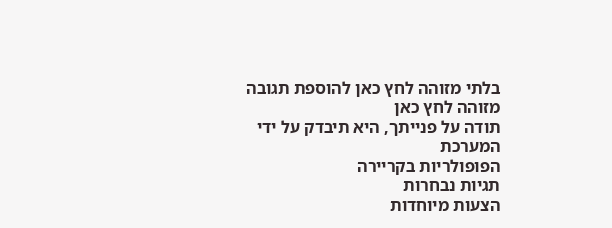בלתי מזוהה לחץ כאן להוספת תגובה מזוהה לחץ כאן
תודה על פנייתך, היא תיבדק על ידי המערכת
הפופולריות בקריירה
תגיות נבחרות
הצעות מיוחדות